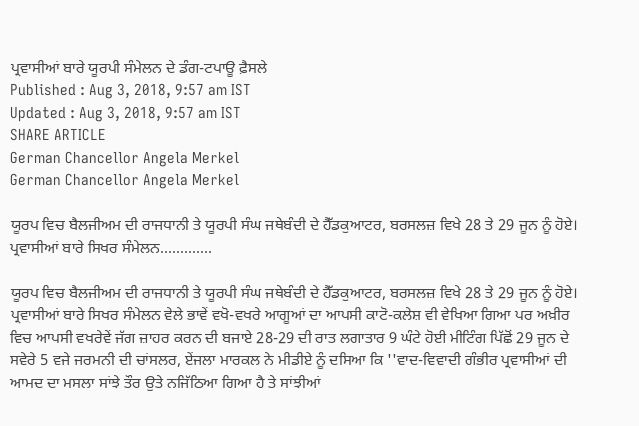ਪ੍ਰਵਾਸੀਆਂ ਬਾਰੇ ਯੂਰਪੀ ਸੰਮੇਲਨ ਦੇ ਡੰਗ-ਟਪਾਊ ਫ਼ੈਸਲੇ
Published : Aug 3, 2018, 9:57 am IST
Updated : Aug 3, 2018, 9:57 am IST
SHARE ARTICLE
German Chancellor Angela Merkel
German Chancellor Angela Merkel

ਯੂਰਪ ਵਿਚ ਬੈਲਜੀਅਮ ਦੀ ਰਾਜਧਾਨੀ ਤੇ ਯੂਰਪੀ ਸੰਘ ਜਥੇਬੰਦੀ ਦੇ ਹੈੱਡਕੁਆਟਰ, ਬਰਸਲਜ਼ ਵਿਖੇ 28 ਤੇ 29 ਜੂਨ ਨੂੰ ਹੋਏ। ਪ੍ਰਵਾਸੀਆਂ ਬਾਰੇ ਸਿਖਰ ਸੰਮੇਲਨ.............

ਯੂਰਪ ਵਿਚ ਬੈਲਜੀਅਮ ਦੀ ਰਾਜਧਾਨੀ ਤੇ ਯੂਰਪੀ ਸੰਘ ਜਥੇਬੰਦੀ ਦੇ ਹੈੱਡਕੁਆਟਰ, ਬਰਸਲਜ਼ ਵਿਖੇ 28 ਤੇ 29 ਜੂਨ ਨੂੰ ਹੋਏ। ਪ੍ਰਵਾਸੀਆਂ ਬਾਰੇ ਸਿਖਰ ਸੰਮੇਲਨ ਵੇਲੇ ਭਾਵੇਂ ਵਖੋ-ਵਖਰੇ ਆਗੂਆਂ ਦਾ ਆਪਸੀ ਕਾਟੋ-ਕਲੇਸ਼ ਵੀ ਵੇਖਿਆ ਗਿਆ ਪਰ ਅਖ਼ੀਰ ਵਿਚ ਆਪਸੀ ਵਖਰੇਵੇਂ ਜੱਗ ਜ਼ਾਹਰ ਕਰਨ ਦੀ ਬਜਾਏ 28-29 ਦੀ ਰਾਤ ਲਗਾਤਾਰ 9 ਘੰਟੇ ਹੋਈ ਮੀਟਿੰਗ ਪਿੱਛੋਂ 29 ਜੂਨ ਦੇ ਸਵੇਰੇ 5 ਵਜੇ ਜਰਮਨੀ ਦੀ ਚਾਂਸਲਰ, ਏਂਜਲਾ ਮਾਰਕਲ ਨੇ ਮੀਡੀਏ ਨੂੰ ਦਸਿਆ ਕਿ ''ਵਾਦ-ਵਿਵਾਦੀ ਗੰਭੀਰ ਪ੍ਰਵਾਸੀਆਂ ਦੀ ਆਮਦ ਦਾ ਮਸਲਾ ਸਾਂਝੇ ਤੌਰ ਉਤੇ ਨਜਿੱਠਿਆ ਗਿਆ ਹੈ ਤੇ ਸਾਂਝੀਆਂ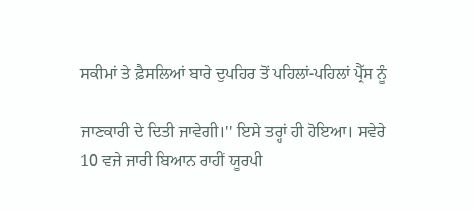ਸਕੀਮਾਂ ਤੇ ਫ਼ੈਸਲਿਆਂ ਬਾਰੇ ਦੁਪਹਿਰ ਤੋਂ ਪਹਿਲਾਂ-ਪਹਿਲਾਂ ਪ੍ਰੈੱਸ ਨੂੰ

ਜਾਣਕਾਰੀ ਦੇ ਦਿਤੀ ਜਾਵੇਗੀ।'' ਇਸੇ ਤਰ੍ਹਾਂ ਹੀ ਹੋਇਆ। ਸਵੇਰੇ 10 ਵਜੇ ਜਾਰੀ ਬਿਆਨ ਰਾਹੀਂ ਯੂਰਪੀ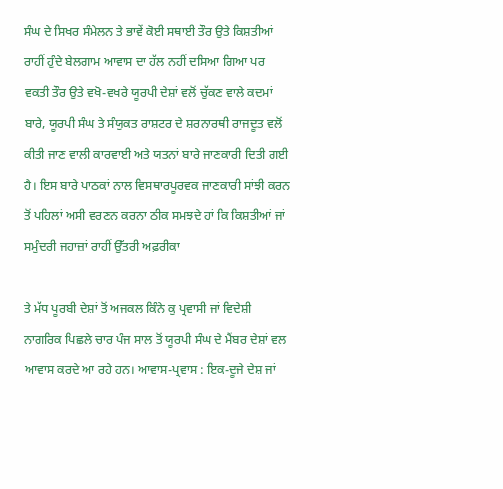ਸੰਘ ਦੇ ਸਿਖਰ ਸੰਮੇਲਨ ਤੇ ਭਾਵੇਂ ਕੋਈ ਸਥਾਈ ਤੌਰ ਉਤੇ ਕਿਸ਼ਤੀਆਂ ਰਾਹੀਂ ਹੁੰਦੇ ਬੇਲਗਾਮ ਆਵਾਸ ਦਾ ਹੱਲ ਨਹੀਂ ਦਸਿਆ ਗਿਆ ਪਰ ਵਕਤੀ ਤੌਰ ਉਤੇ ਵਖੋ-ਵਖਰੇ ਯੂਰਪੀ ਦੇਸ਼ਾਂ ਵਲੋਂ ਚੁੱਕਣ ਵਾਲੇ ਕਦਮਾਂ ਬਾਰੇ, ਯੂਰਪੀ ਸੰਘ ਤੇ ਸੰਯੁਕਤ ਰਾਸ਼ਟਰ ਦੇ ਸ਼ਰਨਾਰਥੀ ਰਾਜਦੂਤ ਵਲੋਂ ਕੀਤੀ ਜਾਣ ਵਾਲੀ ਕਾਰਵਾਈ ਅਤੇ ਯਤਨਾਂ ਬਾਰੇ ਜਾਣਕਾਰੀ ਦਿਤੀ ਗਈ ਹੈ। ਇਸ ਬਾਰੇ ਪਾਠਕਾਂ ਨਾਲ ਵਿਸਥਾਰਪੂਰਵਕ ਜਾਣਕਾਰੀ ਸਾਂਝੀ ਕਰਨ ਤੋਂ ਪਹਿਲਾਂ ਅਸੀ ਵਰਣਨ ਕਰਨਾ ਠੀਕ ਸਮਝਦੇ ਹਾਂ ਕਿ ਕਿਸ਼ਤੀਆਂ ਜਾਂ ਸਮੁੰਦਰੀ ਜਹਾਜ਼ਾਂ ਰਾਹੀਂ ਉੱਤਰੀ ਅਫ਼ਰੀਕਾ

ਤੇ ਮੱਧ ਪੂਰਬੀ ਦੇਸ਼ਾਂ ਤੋਂ ਅਜਕਲ ਕਿੰਨੇ ਕੁ ਪ੍ਰਵਾਸੀ ਜਾਂ ਵਿਦੇਸ਼ੀ ਨਾਗਰਿਕ ਪਿਛਲੇ ਚਾਰ ਪੰਜ ਸਾਲ ਤੋਂ ਯੂਰਪੀ ਸੰਘ ਦੇ ਮੈਂਬਰ ਦੇਸ਼ਾਂ ਵਲ ਆਵਾਸ ਕਰਦੇ ਆ ਰਹੇ ਹਨ। ਆਵਾਸ-ਪ੍ਰਵਾਸ : ਇਕ-ਦੂਜੇ ਦੇਸ਼ ਜਾਂ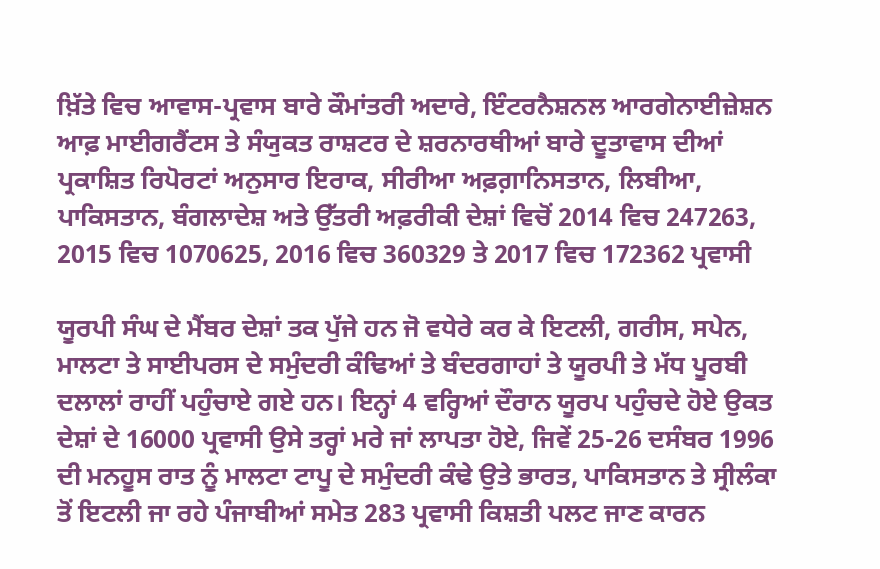ਖ਼ਿੱਤੇ ਵਿਚ ਆਵਾਸ-ਪ੍ਰਵਾਸ ਬਾਰੇ ਕੌਮਾਂਤਰੀ ਅਦਾਰੇ, ਇੰਟਰਨੈਸ਼ਨਲ ਆਰਗੇਨਾਈਜ਼ੇਸ਼ਨ ਆਫ਼ ਮਾਈਗਰੈਂਟਸ ਤੇ ਸੰਯੁਕਤ ਰਾਸ਼ਟਰ ਦੇ ਸ਼ਰਨਾਰਥੀਆਂ ਬਾਰੇ ਦੂਤਾਵਾਸ ਦੀਆਂ ਪ੍ਰਕਾਸ਼ਿਤ ਰਿਪੋਰਟਾਂ ਅਨੁਸਾਰ ਇਰਾਕ, ਸੀਰੀਆ ਅਫ਼ਗ਼ਾਨਿਸਤਾਨ, ਲਿਬੀਆ, ਪਾਕਿਸਤਾਨ, ਬੰਗਲਾਦੇਸ਼ ਅਤੇ ਉੱਤਰੀ ਅਫ਼ਰੀਕੀ ਦੇਸ਼ਾਂ ਵਿਚੋਂ 2014 ਵਿਚ 247263, 2015 ਵਿਚ 1070625, 2016 ਵਿਚ 360329 ਤੇ 2017 ਵਿਚ 172362 ਪ੍ਰਵਾਸੀ

ਯੂਰਪੀ ਸੰਘ ਦੇ ਮੈਂਬਰ ਦੇਸ਼ਾਂ ਤਕ ਪੁੱਜੇ ਹਨ ਜੋ ਵਧੇਰੇ ਕਰ ਕੇ ਇਟਲੀ, ਗਰੀਸ, ਸਪੇਨ, ਮਾਲਟਾ ਤੇ ਸਾਈਪਰਸ ਦੇ ਸਮੁੰਦਰੀ ਕੰਢਿਆਂ ਤੇ ਬੰਦਰਗਾਹਾਂ ਤੇ ਯੂਰਪੀ ਤੇ ਮੱਧ ਪੂਰਬੀ ਦਲਾਲਾਂ ਰਾਹੀਂ ਪਹੁੰਚਾਏ ਗਏ ਹਨ। ਇਨ੍ਹਾਂ 4 ਵਰ੍ਹਿਆਂ ਦੌਰਾਨ ਯੂਰਪ ਪਹੁੰਚਦੇ ਹੋਏ ਉਕਤ ਦੇਸ਼ਾਂ ਦੇ 16000 ਪ੍ਰਵਾਸੀ ਉਸੇ ਤਰ੍ਹਾਂ ਮਰੇ ਜਾਂ ਲਾਪਤਾ ਹੋਏ, ਜਿਵੇਂ 25-26 ਦਸੰਬਰ 1996 ਦੀ ਮਨਹੂਸ ਰਾਤ ਨੂੰ ਮਾਲਟਾ ਟਾਪੂ ਦੇ ਸਮੁੰਦਰੀ ਕੰਢੇ ਉਤੇ ਭਾਰਤ, ਪਾਕਿਸਤਾਨ ਤੇ ਸ੍ਰੀਲੰਕਾ ਤੋਂ ਇਟਲੀ ਜਾ ਰਹੇ ਪੰਜਾਬੀਆਂ ਸਮੇਤ 283 ਪ੍ਰਵਾਸੀ ਕਿਸ਼ਤੀ ਪਲਟ ਜਾਣ ਕਾਰਨ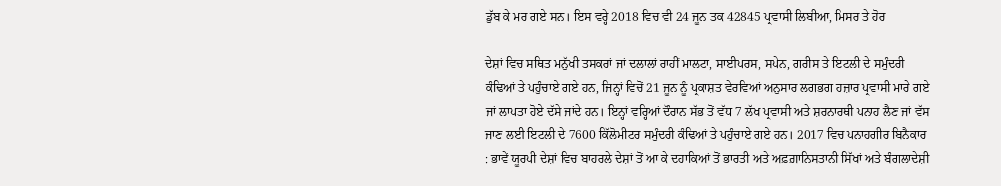ਡੁੱਬ ਕੇ ਮਰ ਗਏ ਸਨ। ਇਸ ਵਰ੍ਹੇ 2018 ਵਿਚ ਵੀ 24 ਜੂਨ ਤਕ 42845 ਪ੍ਰਵਾਸੀ ਲਿਬੀਆ, ਮਿਸਰ ਤੇ ਹੋਰ

ਦੇਸ਼ਾਂ ਵਿਚ ਸਥਿਤ ਮਨੁੱਖੀ ਤਸਕਰਾਂ ਜਾਂ ਦਲਾਲਾਂ ਰਾਹੀਂ ਮਾਲਟਾ, ਸਾਈਪਰਸ, ਸਪੇਨ, ਗਰੀਸ ਤੇ ਇਟਲੀ ਦੇ ਸਮੁੰਦਰੀ ਕੰਢਿਆਂ ਤੇ ਪਹੁੰਚਾਏ ਗਏ ਹਨ, ਜਿਨ੍ਹਾਂ ਵਿਚੋਂ 21 ਜੂਨ ਨੂੰ ਪ੍ਰਕਾਸ਼ਤ ਵੇਰਵਿਆਂ ਅਨੁਸਾਰ ਲਗਭਗ ਹਜ਼ਾਰ ਪ੍ਰਵਾਸੀ ਮਾਰੇ ਗਏ ਜਾਂ ਲਾਪਤਾ ਹੋਏ ਦੱਸੇ ਜਾਂਦੇ ਹਨ। ਇਨ੍ਹਾਂ ਵਰ੍ਹਿਆਂ ਦੌਰਾਨ ਸੱਭ ਤੋਂ ਵੱਧ 7 ਲੱਖ ਪ੍ਰਵਾਸੀ ਅਤੇ ਸ਼ਰਨਾਰਥੀ ਪਨਾਹ ਲੈਣ ਜਾਂ ਵੱਸ ਜਾਣ ਲਈ ਇਟਲੀ ਦੇ 7600 ਕਿੱਲੋਮੀਟਰ ਸਮੁੰਦਰੀ ਕੰਢਿਆਂ ਤੇ ਪਹੁੰਚਾਏ ਗਏ ਹਨ। 2017 ਵਿਚ ਪਨਾਹਗੀਰ ਬਿਨੈਕਾਰ : ਭਾਵੇਂ ਯੂਰਪੀ ਦੇਸ਼ਾਂ ਵਿਚ ਬਾਹਰਲੇ ਦੇਸ਼ਾਂ ਤੋਂ ਆ ਕੇ ਦਹਾਕਿਆਂ ਤੋਂ ਭਾਰਤੀ ਅਤੇ ਅਫ਼ਗ਼ਾਨਿਸਤਾਨੀ ਸਿੱਖਾਂ ਅਤੇ ਬੰਗਲਾਦੇਸ਼ੀ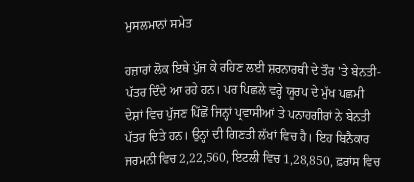ਮੁਸਲਮਾਨਾਂ ਸਮੇਤ

ਹਜ਼ਾਰਾਂ ਲੋਕ ਇਥੇ ਪੁੱਜ ਕੇ ਰਹਿਣ ਲਈ ਸ਼ਰਨਾਰਥੀ ਦੇ ਤੌਰ 'ਤੇ ਬੇਨਤੀ-ਪੱਤਰ ਦਿੰਦੇ ਆ ਰਹੇ ਹਨ। ਪਰ ਪਿਛਲੇ ਵਰ੍ਹੇ ਯੂਰਪ ਦੇ ਮੁੱਖ ਪਛਮੀ ਦੇਸ਼ਾਂ ਵਿਚ ਪੁੱਜਣ ਪਿੱਛੋਂ ਜਿਨ੍ਹਾਂ ਪ੍ਰਵਾਸੀਆਂ ਤੇ ਪਨਾਹਗੀਰਾਂ ਨੇ ਬੇਨਤੀ ਪੱਤਰ ਦਿਤੇ ਹਨ। ਉਨ੍ਹਾਂ ਦੀ ਗਿਣਤੀ ਲੱਖਾਂ ਵਿਚ ਹੈ। ਇਹ ਬਿਨੈਕਾਰ ਜਰਮਨੀ ਵਿਚ 2,22,560, ਇਟਲੀ ਵਿਚ 1,28,850, ਫ਼ਰਾਂਸ ਵਿਚ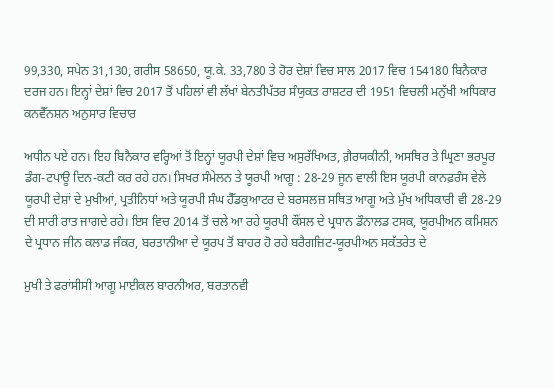99,330, ਸਪੇਨ 31,130, ਗਰੀਸ 58650, ਯੂ.ਕੇ. 33,780 ਤੇ ਹੋਰ ਦੇਸ਼ਾਂ ਵਿਚ ਸਾਲ 2017 ਵਿਚ 154180 ਬਿਨੈਕਾਰ ਦਰਜ ਹਨ। ਇਨ੍ਹਾਂ ਦੇਸ਼ਾਂ ਵਿਚ 2017 ਤੋਂ ਪਹਿਲਾਂ ਵੀ ਲੱਖਾਂ ਬੇਨਤੀਪੱਤਰ ਸੰਯੁਕਤ ਰਾਸ਼ਟਰ ਦੀ 1951 ਵਿਚਲੀ ਮਨੁੱਖੀ ਅਧਿਕਾਰ ਕਨਵੈੱਨਸ਼ਨ ਅਨੁਸਾਰ ਵਿਚਾਰ

ਅਧੀਨ ਪਏ ਹਨ। ਇਹ ਬਿਨੈਕਾਰ ਵਰ੍ਹਿਆਂ ਤੋਂ ਇਨ੍ਹਾਂ ਯੂਰਪੀ ਦੇਸ਼ਾਂ ਵਿਚ ਅਸੁਰੱਖਿਅਤ, ਗ਼ੈਰਯਕੀਨੀ, ਅਸਥਿਰ ਤੇ ਘ੍ਰਿਣਾ ਭਰਪੂਰ ਡੰਗ-ਟਪਾਊ ਦਿਨ-ਕਟੀ ਕਰ ਰਹੇ ਹਨ। ਸਿਖਰ ਸੰਮੇਲਨ ਤੇ ਯੂਰਪੀ ਆਗੂ : 28-29 ਜੂਨ ਵਾਲੀ ਇਸ ਯੂਰਪੀ ਕਾਨਫ਼ਰੰਸ ਵੇਲੇ ਯੂਰਪੀ ਦੇਸ਼ਾਂ ਦੇ ਮੁਖੀਆਂ, ਪ੍ਰਤੀਨਿਧਾਂ ਅਤੇ ਯੂਰਪੀ ਸੰਘ ਹੈੱਡਕੁਆਟਰ ਦੇ ਬਰਸਲਜ਼ ਸਥਿਤ ਆਗੂ ਅਤੇ ਮੁੱਖ ਅਧਿਕਾਰੀ ਵੀ 28-29 ਦੀ ਸਾਰੀ ਰਾਤ ਜਾਗਦੇ ਰਹੇ। ਇਸ ਵਿਚ 2014 ਤੋਂ ਚਲੇ ਆ ਰਹੇ ਯੂਰਪੀ ਕੌਂਸਲ ਦੇ ਪ੍ਰਧਾਨ ਡੌਨਾਲਡ ਟਸਕ, ਯੂਰਪੀਅਨ ਕਮਿਸ਼ਨ ਦੇ ਪ੍ਰਧਾਨ ਜੀਨ ਕਲਾਡ ਜੰਕਰ, ਬਰਤਾਨੀਆ ਦੇ ਯੂਰਪ ਤੋਂ ਬਾਹਰ ਹੋ ਰਹੇ ਬਰੈਗਜ਼ਿਟ-ਯੂਰਪੀਅਨ ਸਕੱਤਰੇਤ ਦੇ

ਮੁਖੀ ਤੇ ਫਰਾਂਸੀਸੀ ਆਗੂ ਮਾਈਕਲ ਬਾਰਨੀਅਰ, ਬਰਤਾਨਵੀ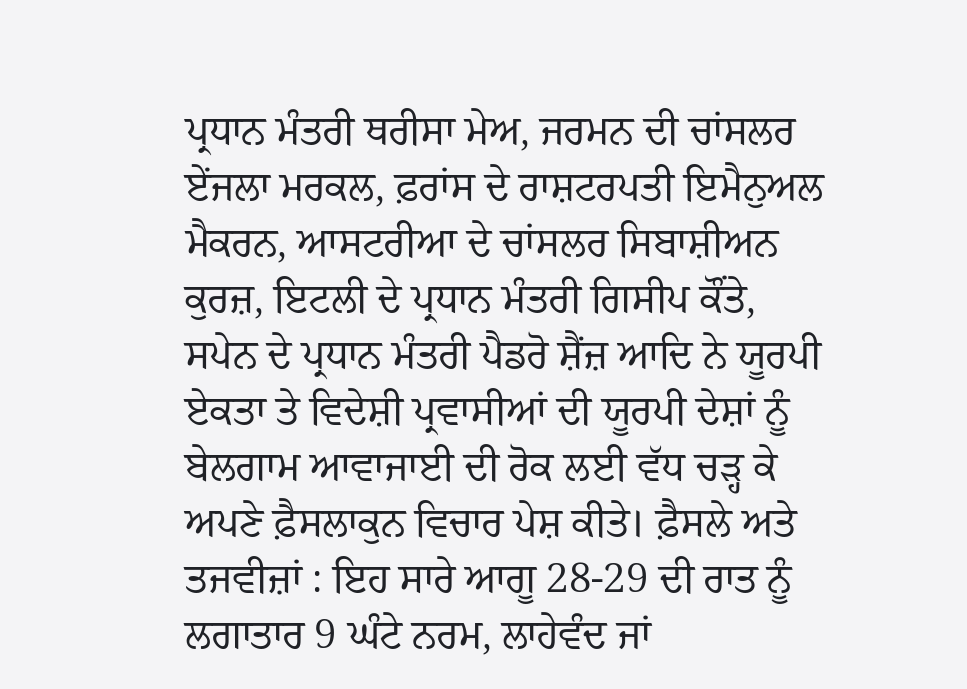ਪ੍ਰਧਾਨ ਮੰਤਰੀ ਥਰੀਸਾ ਮੇਅ, ਜਰਮਨ ਦੀ ਚਾਂਸਲਰ ਏਂਜਲਾ ਮਰਕਲ, ਫ਼ਰਾਂਸ ਦੇ ਰਾਸ਼ਟਰਪਤੀ ਇਮੈਨੁਅਲ ਮੈਕਰਨ, ਆਸਟਰੀਆ ਦੇ ਚਾਂਸਲਰ ਸਿਬਾਸ਼ੀਅਨ ਕੁਰਜ਼, ਇਟਲੀ ਦੇ ਪ੍ਰਧਾਨ ਮੰਤਰੀ ਗਿਸੀਪ ਕੌਂਤੇ, ਸਪੇਨ ਦੇ ਪ੍ਰਧਾਨ ਮੰਤਰੀ ਪੈਡਰੋ ਸ਼ੈਂਜ਼ ਆਦਿ ਨੇ ਯੂਰਪੀ ਏਕਤਾ ਤੇ ਵਿਦੇਸ਼ੀ ਪ੍ਰਵਾਸੀਆਂ ਦੀ ਯੂਰਪੀ ਦੇਸ਼ਾਂ ਨੂੰ ਬੇਲਗਾਮ ਆਵਾਜਾਈ ਦੀ ਰੋਕ ਲਈ ਵੱਧ ਚੜ੍ਹ ਕੇ ਅਪਣੇ ਫ਼ੈਸਲਾਕੁਨ ਵਿਚਾਰ ਪੇਸ਼ ਕੀਤੇ। ਫ਼ੈਸਲੇ ਅਤੇ ਤਜਵੀਜ਼ਾਂ : ਇਹ ਸਾਰੇ ਆਗੂ 28-29 ਦੀ ਰਾਤ ਨੂੰ ਲਗਾਤਾਰ 9 ਘੰਟੇ ਨਰਮ, ਲਾਹੇਵੰਦ ਜਾਂ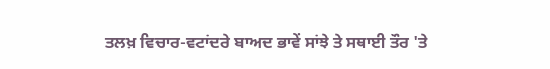ਤਲਖ਼ ਵਿਚਾਰ-ਵਟਾਂਦਰੇ ਬਾਅਦ ਭਾਵੇਂ ਸਾਂਝੇ ਤੇ ਸਥਾਈ ਤੌਰ 'ਤੇ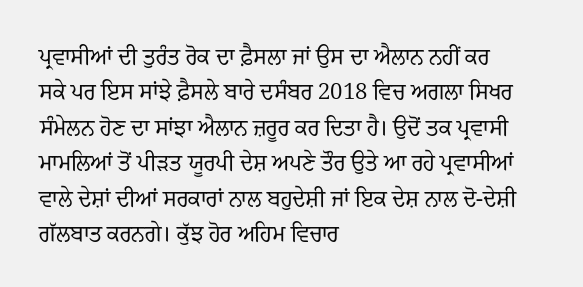ਪ੍ਰਵਾਸੀਆਂ ਦੀ ਤੁਰੰਤ ਰੋਕ ਦਾ ਫ਼ੈਸਲਾ ਜਾਂ ਉਸ ਦਾ ਐਲਾਨ ਨਹੀਂ ਕਰ ਸਕੇ ਪਰ ਇਸ ਸਾਂਝੇ ਫ਼ੈਸਲੇ ਬਾਰੇ ਦਸੰਬਰ 2018 ਵਿਚ ਅਗਲਾ ਸਿਖਰ ਸੰਮੇਲਨ ਹੋਣ ਦਾ ਸਾਂਝਾ ਐਲਾਨ ਜ਼ਰੂਰ ਕਰ ਦਿਤਾ ਹੈ। ਉਦੋਂ ਤਕ ਪ੍ਰਵਾਸੀ ਮਾਮਲਿਆਂ ਤੋਂ ਪੀੜਤ ਯੂਰਪੀ ਦੇਸ਼ ਅਪਣੇ ਤੌਰ ਉਤੇ ਆ ਰਹੇ ਪ੍ਰਵਾਸੀਆਂ ਵਾਲੇ ਦੇਸ਼ਾਂ ਦੀਆਂ ਸਰਕਾਰਾਂ ਨਾਲ ਬਹੁਦੇਸ਼ੀ ਜਾਂ ਇਕ ਦੇਸ਼ ਨਾਲ ਦੋ-ਦੇਸ਼ੀ ਗੱਲਬਾਤ ਕਰਨਗੇ। ਕੁੱਝ ਹੋਰ ਅਹਿਮ ਵਿਚਾਰ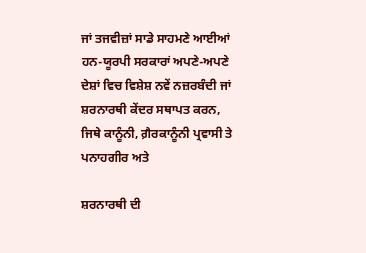ਜਾਂ ਤਜਵੀਜ਼ਾਂ ਸਾਡੇ ਸਾਹਮਣੇ ਆਈਆਂ ਹਨ-ਯੂਰਪੀ ਸਰਕਾਰਾਂ ਅਪਣੇ-ਅਪਣੇ ਦੇਸ਼ਾਂ ਵਿਚ ਵਿਸ਼ੇਸ਼ ਨਵੇਂ ਨਜ਼ਰਬੰਦੀ ਜਾਂ ਸ਼ਰਨਾਰਥੀ ਕੇਂਦਰ ਸਥਾਪਤ ਕਰਨ, ਜਿਥੇ ਕਾਨੂੰਨੀ, ਗ਼ੈਰਕਾਨੂੰਨੀ ਪ੍ਰਵਾਸੀ ਤੇ ਪਨਾਹਗੀਰ ਅਤੇ

ਸ਼ਰਨਾਰਥੀ ਦੀ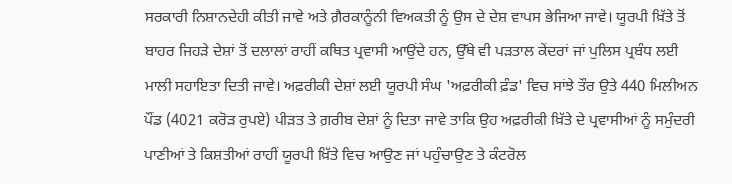ਸਰਕਾਰੀ ਨਿਸ਼ਾਨਦੇਹੀ ਕੀਤੀ ਜਾਵੇ ਅਤੇ ਗ਼ੈਰਕਾਨੂੰਨੀ ਵਿਅਕਤੀ ਨੂੰ ਉਸ ਦੇ ਦੇਸ਼ ਵਾਪਸ ਭੇਜਿਆ ਜਾਵੇ। ਯੂਰਪੀ ਖ਼ਿੱਤੇ ਤੋਂ ਬਾਹਰ ਜਿਹੜੇ ਦੇਸ਼ਾਂ ਤੋਂ ਦਲਾਲਾਂ ਰਾਹੀਂ ਕਥਿਤ ਪ੍ਰਵਾਸੀ ਆਉਂਦੇ ਹਨ, ਉੱਥੇ ਵੀ ਪੜਤਾਲ ਕੇਂਦਰਾਂ ਜਾਂ ਪੁਲਿਸ ਪ੍ਰਬੰਧ ਲਈ ਮਾਲੀ ਸਹਾਇਤਾ ਦਿਤੀ ਜਾਵੇ। ਅਫ਼ਰੀਕੀ ਦੇਸ਼ਾਂ ਲਈ ਯੂਰਪੀ ਸੰਘ 'ਅਫ਼ਰੀਕੀ ਫ਼ੰਡ' ਵਿਚ ਸਾਂਝੇ ਤੌਰ ਉਤੇ 440 ਮਿਲੀਅਨ ਪੌਂਡ (4021 ਕਰੋੜ ਰੁਪਏ) ਪੀੜਤ ਤੇ ਗ਼ਰੀਬ ਦੇਸ਼ਾਂ ਨੂੰ ਦਿਤਾ ਜਾਵੇ ਤਾਕਿ ਉਹ ਅਫ਼ਰੀਕੀ ਖ਼ਿੱਤੇ ਦੇ ਪ੍ਰਵਾਸੀਆਂ ਨੂੰ ਸਮੁੰਦਰੀ ਪਾਣੀਆਂ ਤੇ ਕਿਸ਼ਤੀਆਂ ਰਾਹੀਂ ਯੂਰਪੀ ਖ਼ਿੱਤੇ ਵਿਚ ਆਉਣ ਜਾਂ ਪਹੁੰਚਾਉਣ ਤੇ ਕੰਟਰੋਲ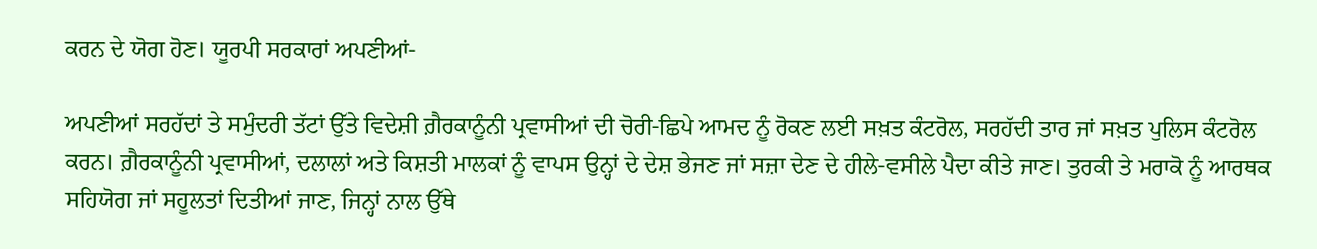ਕਰਨ ਦੇ ਯੋਗ ਹੋਣ। ਯੂਰਪੀ ਸਰਕਾਰਾਂ ਅਪਣੀਆਂ-

ਅਪਣੀਆਂ ਸਰਹੱਦਾਂ ਤੇ ਸਮੁੰਦਰੀ ਤੱਟਾਂ ਉੱਤੇ ਵਿਦੇਸ਼ੀ ਗ਼ੈਰਕਾਨੂੰਨੀ ਪ੍ਰਵਾਸੀਆਂ ਦੀ ਚੋਰੀ-ਛਿਪੇ ਆਮਦ ਨੂੰ ਰੋਕਣ ਲਈ ਸਖ਼ਤ ਕੰਟਰੋਲ, ਸਰਹੱਦੀ ਤਾਰ ਜਾਂ ਸਖ਼ਤ ਪੁਲਿਸ ਕੰਟਰੋਲ ਕਰਨ। ਗ਼ੈਰਕਾਨੂੰਨੀ ਪ੍ਰਵਾਸੀਆਂ, ਦਲਾਲਾਂ ਅਤੇ ਕਿਸ਼ਤੀ ਮਾਲਕਾਂ ਨੂੰ ਵਾਪਸ ਉਨ੍ਹਾਂ ਦੇ ਦੇਸ਼ ਭੇਜਣ ਜਾਂ ਸਜ਼ਾ ਦੇਣ ਦੇ ਹੀਲੇ-ਵਸੀਲੇ ਪੈਦਾ ਕੀਤੇ ਜਾਣ। ਤੁਰਕੀ ਤੇ ਮਰਾਕੋ ਨੂੰ ਆਰਥਕ ਸਹਿਯੋਗ ਜਾਂ ਸਹੂਲਤਾਂ ਦਿਤੀਆਂ ਜਾਣ, ਜਿਨ੍ਹਾਂ ਨਾਲ ਉੱਥੇ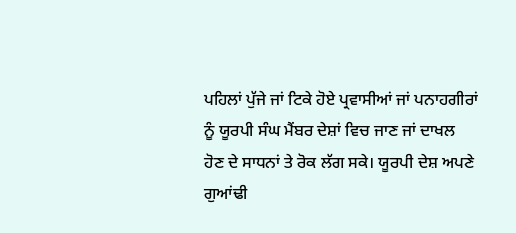ਪਹਿਲਾਂ ਪੁੱਜੇ ਜਾਂ ਟਿਕੇ ਹੋਏ ਪ੍ਰਵਾਸੀਆਂ ਜਾਂ ਪਨਾਹਗੀਰਾਂ ਨੂੰ ਯੂਰਪੀ ਸੰਘ ਮੈਂਬਰ ਦੇਸ਼ਾਂ ਵਿਚ ਜਾਣ ਜਾਂ ਦਾਖਲ ਹੋਣ ਦੇ ਸਾਧਨਾਂ ਤੇ ਰੋਕ ਲੱਗ ਸਕੇ। ਯੂਰਪੀ ਦੇਸ਼ ਅਪਣੇ ਗੁਆਂਢੀ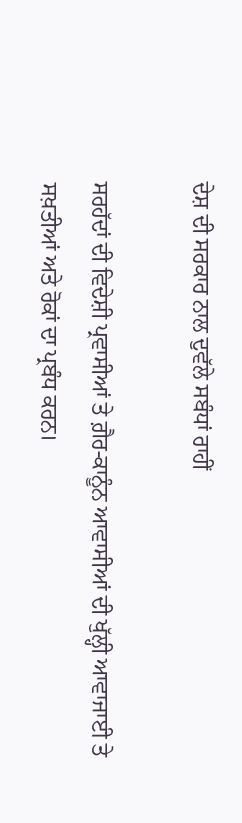ਦੇਸ਼ ਦੀ ਸਰਕਾਰ ਨਾਲ ਦੁਵੱਲੇ ਸਬੰਧਾਂ ਰਾਹੀਂ

ਸਰਹੱਦਾਂ ਦੀ ਵਿਦੇਸ਼ੀ ਪ੍ਰਵਾਸੀਆਂ ਤੇ ਗ਼ੈਰ-ਕਾਨੂੰਨ ਆਵਾਸੀਆਂ ਦੀ ਖੁੱਲ੍ਹੀ ਆਵਾਜਾਈ ਤੇ ਸਖ਼ਤੀਆਂ ਅਤੇ ਰੋਕਾਂ ਦਾ ਪ੍ਰਬੰਧ ਕਰਨ।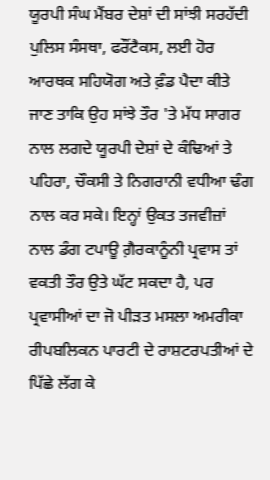ਯੂਰਪੀ ਸੰਘ ਮੈਂਬਰ ਦੇਸ਼ਾਂ ਦੀ ਸਾਂਝੀ ਸਰਹੱਦੀ ਪੁਲਿਸ ਸੰਸਥਾ, ਫਰੌਂਟੈਕਸ, ਲਈ ਹੋਰ ਆਰਥਕ ਸਹਿਯੋਗ ਅਤੇ ਫ਼ੰਡ ਪੈਦਾ ਕੀਤੇ ਜਾਣ ਤਾਕਿ ਉਹ ਸਾਂਝੇ ਤੌਰ 'ਤੇ ਮੱਧ ਸਾਗਰ ਨਾਲ ਲਗਦੇ ਯੂਰਪੀ ਦੇਸ਼ਾਂ ਦੇ ਕੰਢਿਆਂ ਤੇ ਪਹਿਰਾ, ਚੌਕਸੀ ਤੇ ਨਿਗਰਾਨੀ ਵਧੀਆ ਢੰਗ ਨਾਲ ਕਰ ਸਕੇ। ਇਨ੍ਹਾਂ ਉਕਤ ਤਜਵੀਜ਼ਾਂ ਨਾਲ ਡੰਗ ਟਪਾਊ ਗ਼ੈਰਕਾਨੂੰਨੀ ਪ੍ਰਵਾਸ ਤਾਂ ਵਕਤੀ ਤੌਰ ਉਤੇ ਘੱਟ ਸਕਦਾ ਹੈ, ਪਰ ਪ੍ਰਵਾਸੀਆਂ ਦਾ ਜੋ ਪੀੜਤ ਮਸਲਾ ਅਮਰੀਕਾ ਰੀਪਬਲਿਕਨ ਪਾਰਟੀ ਦੇ ਰਾਸ਼ਟਰਪਤੀਆਂ ਦੇ ਪਿੱਛੇ ਲੱਗ ਕੇ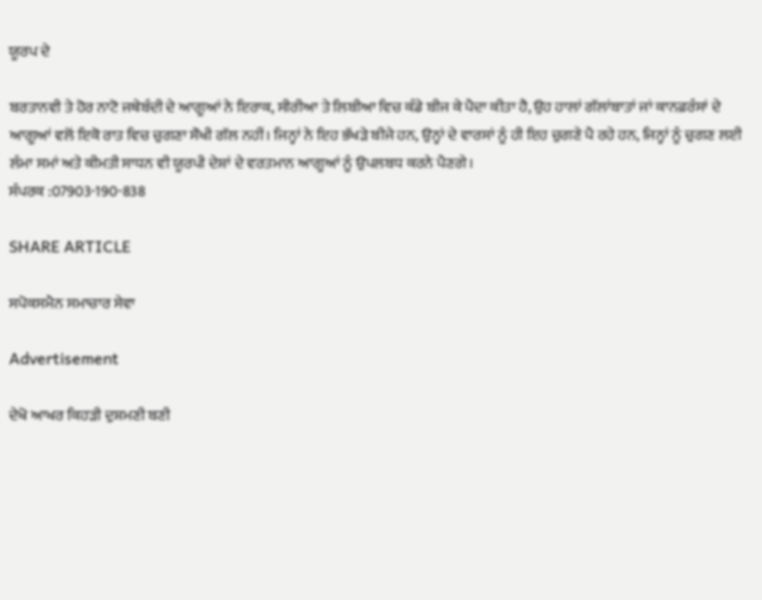ਯੂਰਪ ਦੇ

ਬਰਤਾਨਵੀ ਤੇ ਹੋਰ ਨਾਟੋ ਜਥੇਬੰਦੀ ਦੇ ਆਗੂਆਂ ਨੇ ਇਰਾਕ, ਸੀਰੀਆ ਤੇ ਲਿਬੀਆ ਵਿਚ ਕੰਡੇ ਬੀਜ ਕੇ ਪੈਦਾ ਕੀਤਾ ਹੈ, ਉਹ ਹਾਲਾਂ ਗੱਲਾਂਬਾਤਾਂ ਜਾਂ ਕਾਨਫ਼ਰੰਸਾਂ ਦੇ ਆਗੂਆਂ ਵਲੋਂ ਇਕੋ ਰਾਤ ਵਿਚ ਚੁਗਣਾ ਸੌਖੀ ਗੱਲ ਨਹੀਂ। ਜਿਨ੍ਹਾਂ ਨੇ ਇਹ ਭੱਖੜੇ ਬੀਜੇ ਹਨ, ਉਨ੍ਹਾਂ ਦੇ ਵਾਰਸਾਂ ਨੂੰ ਹੀ ਇਹ ਚੁਗਣੇ ਪੈ ਰਹੇ ਹਨ, ਜਿਨ੍ਹਾਂ ਨੂੰ ਚੁਗਣ ਲਈ ਲੰਮਾ ਸਮਾਂ ਅਤੇ ਕੀਮਤੀ ਸਾਧਨ ਵੀ ਯੂਰਪੀ ਦੇਸ਼ਾਂ ਦੇ ਵਰਤਮਾਨ ਆਗੂਆਂ ਨੂੰ ਉਪਲਬਧ ਕਰਨੇ ਪੈਣਗੇ।
ਸੰਪਰਕ :07903-190-838

SHARE ARTICLE

ਸਪੋਕਸਮੈਨ ਸਮਾਚਾਰ ਸੇਵਾ

Advertisement

ਦੇਖੋ ਆਖਰ ਕਿਹੜੀ ਦੁਸ਼ਮਣੀ ਬਣੀ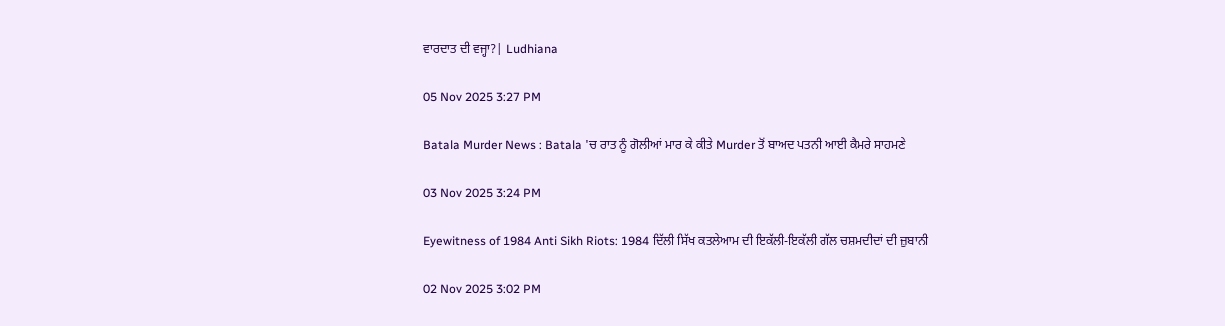ਵਾਰਦਾਤ ਦੀ ਵਜ੍ਹਾ?| Ludhiana

05 Nov 2025 3:27 PM

Batala Murder News : Batala 'ਚ ਰਾਤ ਨੂੰ ਗੋਲੀਆਂ ਮਾਰ ਕੇ ਕੀਤੇ Murder ਤੋਂ ਬਾਅਦ ਪਤਨੀ ਆਈ ਕੈਮਰੇ ਸਾਹਮਣੇ

03 Nov 2025 3:24 PM

Eyewitness of 1984 Anti Sikh Riots: 1984 ਦਿੱਲੀ ਸਿੱਖ ਕਤਲੇਆਮ ਦੀ ਇਕੱਲੀ-ਇਕੱਲੀ ਗੱਲ ਚਸ਼ਮਦੀਦਾਂ ਦੀ ਜ਼ੁਬਾਨੀ

02 Nov 2025 3:02 PM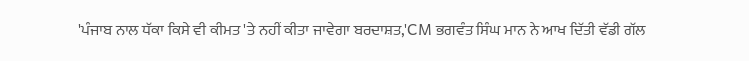'ਪੰਜਾਬ ਨਾਲ ਧੱਕਾ ਕਿਸੇ ਵੀ ਕੀਮਤ 'ਤੇ ਨਹੀਂ ਕੀਤਾ ਜਾਵੇਗਾ ਬਰਦਾਸ਼ਤ,'CM ਭਗਵੰਤ ਸਿੰਘ ਮਾਨ ਨੇ ਆਖ ਦਿੱਤੀ ਵੱਡੀ ਗੱਲ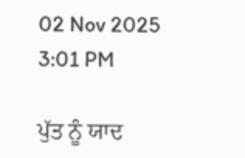02 Nov 2025 3:01 PM

ਪੁੱਤ ਨੂੰ ਯਾਦ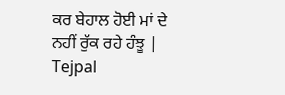ਕਰ ਬੇਹਾਲ ਹੋਈ ਮਾਂ ਦੇ ਨਹੀਂ ਰੁੱਕ ਰਹੇ ਹੰਝੂ | Tejpal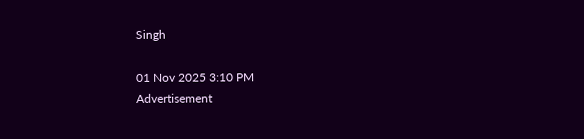Singh

01 Nov 2025 3:10 PM
Advertisement